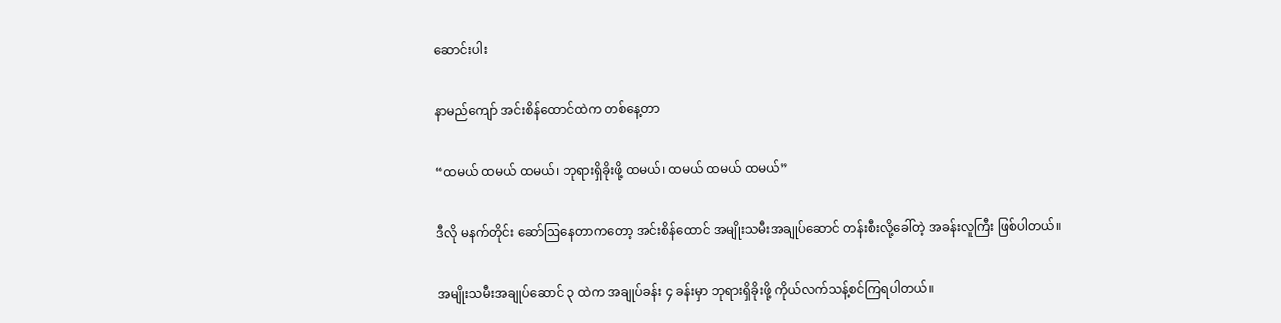ဆောင်းပါး

နာမည်ကျော် အင်းစိန်ထောင်ထဲက တစ်နေ့တာ

“ထမယ် ထမယ် ထမယ်၊ ဘုရားရှိခိုးဖို့ ထမယ်၊ ထမယ် ထမယ် ထမယ်”

ဒီလို မနက်တိုင်း ဆော်ဩနေတာကတော့ အင်းစိန်ထောင် အမျိုးသမီးအချုပ်ဆောင် တန်းစီးလို့ခေါ်တဲ့ အခန်းလူကြီး ဖြစ်ပါတယ်။

အမျိုးသမီးအချုပ်ဆောင် ၃ ထဲက အချုပ်ခန်း ၄ ခန်းမှာ ဘုရားရှိခိုးဖို့ ကိုယ်လက်သန့်စင်ကြရပါတယ်။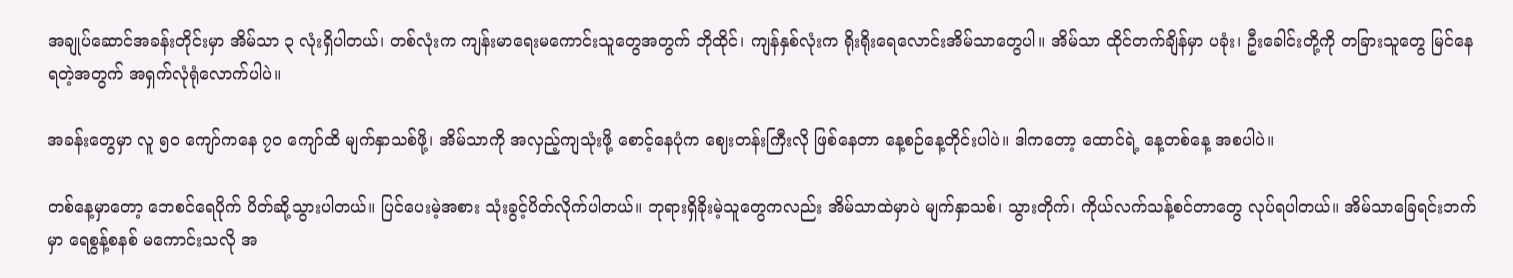အချုပ်ဆောင်အခန်းတိုင်းမှာ အိမ်သာ ၃ လုံးရှိပါတယ်၊ တစ်လုံးက ကျန်းမာရေးမကောင်းသူတွေအတွက် ဘိုထိုင်၊ ကျန်နှစ်လုံးက ရိုးရိုးရေလောင်းအိမ်သာတွေပါ။ အိမ်သာ ထိုင်တက်ချိန်မှာ ပခုံး၊ ဦးခေါင်းတို့ကို တခြားသူတွေ မြင်နေရတဲ့အတွက် အရှက်လုံရုံလောက်ပါပဲ။

အခန်းတွေမှာ လူ ၅၀ ကျော်ကနေ ၇၀ ကျော်ထိ မျက်နှာသစ်ဖို့၊ အိမ်သာကို အလှည့်ကျသုံးဖို့ စောင့်နေပုံက ဈေးတန်းကြီးလို ဖြစ်နေတာ နေ့စဉ်နေ့တိုင်းပါပဲ။ ဒါကတော့ ထောင်ရဲ့ နေ့တစ်နေ့ အစပါပဲ။

တစ်နေ့မှာတော့ ဘေစင်ရေပိုက် ပိတ်ဆို့သွားပါတယ်။ ပြင်ပေးမဲ့အစား သုံးခွင့်ပိတ်လိုက်ပါတယ်။ ဘုရားရှိခိုးမဲ့သူတွေကလည်း အိမ်သာထဲမှာပဲ မျက်နှာသစ်၊ သွားတိုက်၊ ကိုယ်လက်သန့်စင်တာတွေ လုပ်ရပါတယ်။ အိမ်သာခြေရင်းဘက်မှာ ရေစွန့်စနစ် မကောင်းသလို အ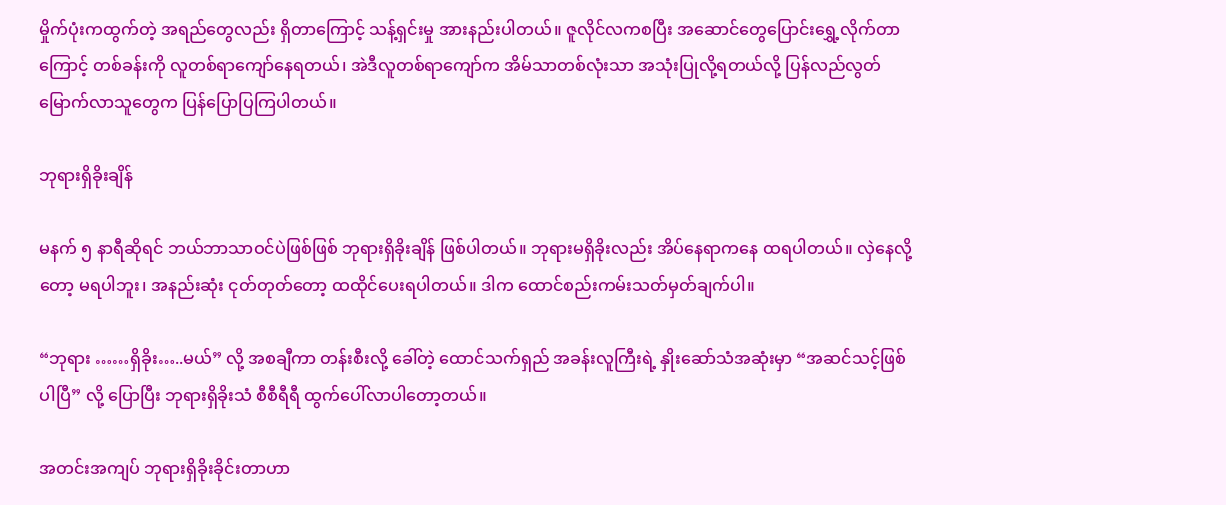မှိုက်ပုံးကထွက်တဲ့ အရည်တွေလည်း ရှိတာကြောင့် သန့်ရှင်းမှု အားနည်းပါတယ်။ ဇူလိုင်လကစပြီး အဆောင်တွေပြောင်းရွှေ့လိုက်တာကြောင့် တစ်ခန်းကို လူတစ်ရာကျော်နေရတယ်၊ အဲဒီလူတစ်ရာကျော်က အိမ်သာတစ်လုံးသာ အသုံးပြုလို့ရတယ်လို့ ပြန်လည်လွတ်မြောက်လာသူတွေက ပြန်ပြောပြကြပါတယ်။

ဘုရားရှိခိုးချိန်

မနက် ၅ နာရီဆိုရင် ဘယ်ဘာသာဝင်ပဲဖြစ်ဖြစ် ဘုရားရှိခိုးချိန် ဖြစ်ပါတယ်။ ဘုရားမရှိခိုးလည်း အိပ်နေရာကနေ ထရပါတယ်။ လှဲနေလို့တော့ မရပါဘူး၊ အနည်းဆုံး ငုတ်တုတ်တော့ ထထိုင်ပေးရပါတယ်။ ဒါက ထောင်စည်းကမ်းသတ်မှတ်ချက်ပါ။

“ဘုရား ……ရှိခိုး…..မယ်” လို့ အစချီကာ တန်းစီးလို့ ခေါ်တဲ့ ထောင်သက်ရှည် အခန်းလူကြီးရဲ့ နှိုးဆော်သံအဆုံးမှာ “အဆင်သင့်ဖြစ်ပါပြီ” လို့ ပြောပြီး ဘုရားရှိခိုးသံ စီစီရီရီ ထွက်ပေါ်လာပါတော့တယ်။

အတင်းအကျပ် ဘုရားရှိခိုးခိုင်းတာဟာ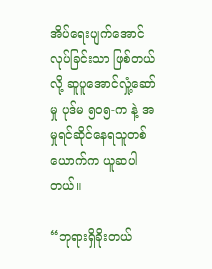အိပ်ရေးပျက်အောင်လုပ်ခြင်းသာ ဖြစ်တယ်လို့ ဆူပူအောင်လှုံ့ဆော်မှု ပုဒ်မ ၅၀၅-က နဲ့ အမှုရင်ဆိုင်နေရသူတစ်ယောက်က ယူဆပါတယ်။

“ဘုရားရှိခိုးတယ်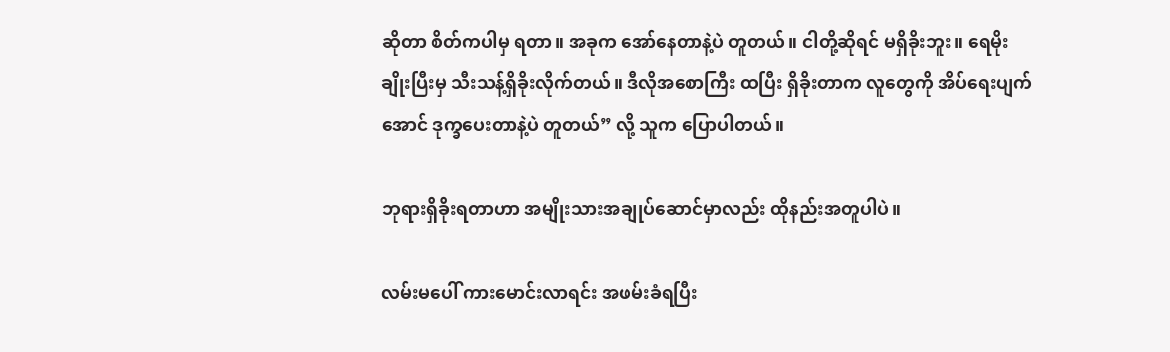ဆိုတာ စိတ်ကပါမှ ရတာ။ အခုက အော်နေတာနဲ့ပဲ တူတယ်။ ငါတို့ဆိုရင် မရှိခိုးဘူး။ ရေမိုးချိုးပြီးမှ သီးသန့်ရှိခိုးလိုက်တယ်။ ဒီလိုအစောကြီး ထပြီး ရှိခိုးတာက လူတွေကို အိပ်ရေးပျက်အောင် ဒုက္ခပေးတာနဲ့ပဲ တူတယ်” လို့ သူက ပြောပါတယ်။

ဘုရားရှိခိုးရတာဟာ အမျိုးသားအချုပ်ဆောင်မှာလည်း ထိုနည်းအတူပါပဲ။

လမ်းမပေါ် ကားမောင်းလာရင်း အဖမ်းခံရပြီး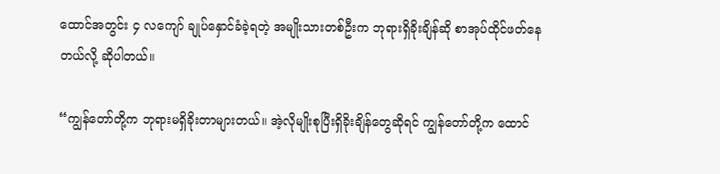ထောင်အတွင်း ၄ လကျော် ချုပ်နှောင်ခံခဲ့ရတဲ့ အမျိုးသားတစ်ဦးက ဘုရားရှိခိုးချိန်ဆို စာအုပ်ထိုင်ဖတ်နေတယ်လို့ ဆိုပါတယ်။

“ကျွန်တော်တို့က ဘုရားမရှိခိုးတာများတယ်။ အဲ့လိုမျိုးစုပြီးရှိခိုးချိန်တွေဆိုရင် ကျွန်တော်တို့က ထောင်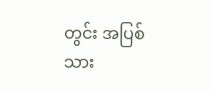တွင်း အပြစ်သား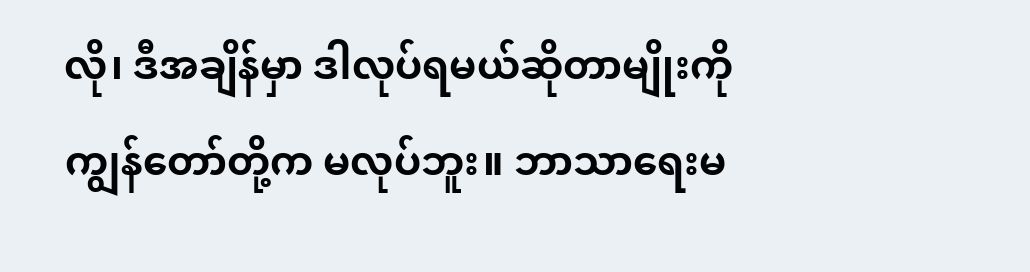လို၊ ဒီအချိန်မှာ ဒါလုပ်ရမယ်ဆိုတာမျိုးကို ကျွန်တော်တို့က မလုပ်ဘူး။ ဘာသာရေးမ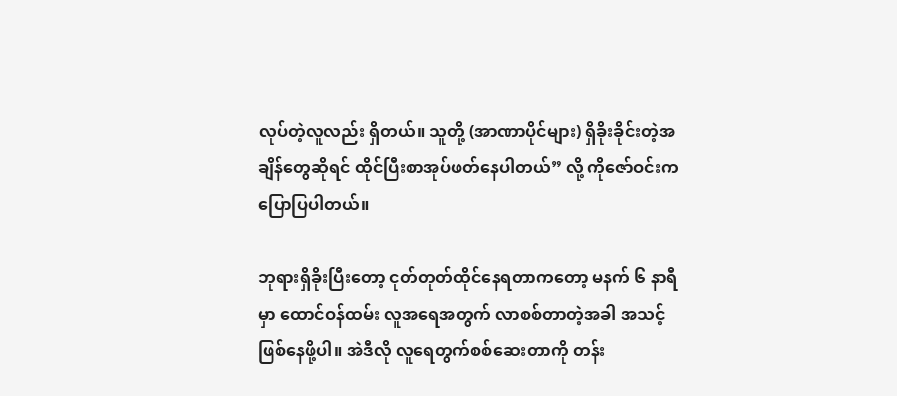လုပ်တဲ့လူလည်း ရှိတယ်။ သူတို့ (အာဏာပိုင်များ) ရှိခိုးခိုင်းတဲ့အချိန်တွေဆိုရင် ထိုင်ပြီးစာအုပ်ဖတ်နေပါတယ်” လို့ ကိုဇော်ဝင်းက ပြောပြပါတယ်။

ဘုရားရှိခိုးပြီးတော့ ငုတ်တုတ်ထိုင်နေရတာကတော့ မနက် ၆ နာရီမှာ ထောင်ဝန်ထမ်း လူအရေအတွက် လာစစ်တာတဲ့အခါ အသင့်ဖြစ်နေဖို့ပါ။ အဲဒီလို လူရေတွက်စစ်ဆေးတာကို တန်း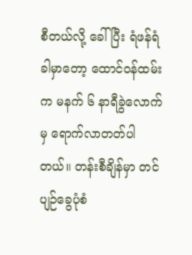စီတယ်လို့ ခေါ်ပြီး ရံဖန်ရံခါမှာတော့ ထောင်ဝန်ထမ်းက မနက် ၆ နာရီခွဲလောက်မှ ရောက်လာတတ်ပါတယ်။ တန်းစီချိန်မှာ တင်ပျဉ်ခွေပုံစံ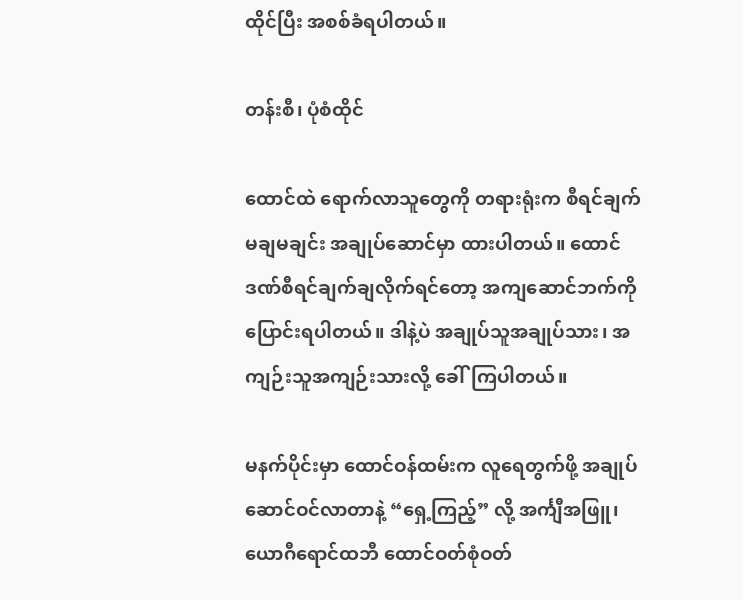ထိုင်ပြီး အစစ်ခံရပါတယ်။

တန်းစီ၊ ပုံစံထိုင်

ထောင်ထဲ ရောက်လာသူတွေကို တရားရုံးက စီရင်ချက်မချမချင်း အချုပ်ဆောင်မှာ ထားပါတယ်။ ထောင်ဒဏ်စီရင်ချက်ချလိုက်ရင်တော့ အကျဆောင်ဘက်ကို ပြောင်းရပါတယ်။ ဒါနဲ့ပဲ အချုပ်သူအချုပ်သား၊ အကျဉ်းသူအကျဉ်းသားလို့ ခေါ်ကြပါတယ်။

မနက်ပိုင်းမှာ ထောင်ဝန်ထမ်းက လူရေတွက်ဖို့ အချုပ်ဆောင်ဝင်လာတာနဲ့ “ရှေ့ကြည့်” လို့ အင်္ကျီအဖြူ၊ ယောဂီရောင်ထဘီ ထောင်ဝတ်စုံဝတ်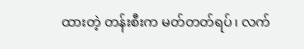ထားတဲ့ တန်းစီးက မတ်တတ်ရပ်၊ လက်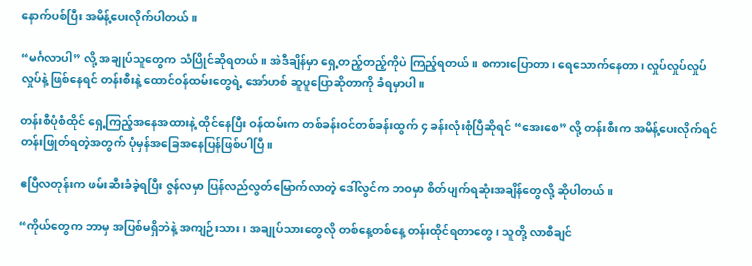နောက်ပစ်ပြီး အမိန့်ပေးလိုက်ပါတယ်။

“မင်္ဂလာပါ” လို့ အချုပ်သူတွေက သံပြိုင်ဆိုရတယ်။ အဲဒီချိန်မှာ ရှေ့တည့်တည့်ကိုပဲ ကြည့်ရတယ်။ စကားပြောတာ၊ ရေသောက်နေတာ၊ လှုပ်လှုပ်လှုပ်လှုပ်နဲ့ ဖြစ်နေရင် တန်းစီးနဲ့ ထောင်ဝန်ထမ်းတွေရဲ့ အော်ဟစ် ဆူပူပြောဆိုတာကို ခံရမှာပါ။

တန်းစီပုံစံထိုင် ရှေ့ကြည့်အနေအထားနဲ့ ထိုင်နေပြီး ဝန်ထမ်းက တစ်ခန်းဝင်တစ်ခန်းထွက် ၄ ခန်းလုံးစုံပြီဆိုရင် “အေးစေ” လို့ တန်းစီးက အမိန့်ပေးလိုက်ရင် တန်းဖြုတ်ရတဲ့အတွက် ပုံမှန်အခြေအနေပြန်ဖြစ်ပါပြီ။

ဧပြီလတုန်းက ဖမ်းဆီးခံခဲ့ရပြီး ဇွန်လမှာ ပြန်လည်လွတ်မြောက်လာတဲ့ ဒေါ်လွင်က ဘဝမှာ စိတ်ပျက်ရဆုံးအချိန်တွေလို့ ဆိုပါတယ်။

“ကိုယ်တွေက ဘာမှ အပြစ်မရှိဘဲနဲ့ အကျဉ်းသား၊ အချုပ်သားတွေလို တစ်နေ့တစ်နေ့ တန်းထိုင်ရတာတွေ၊ သူတို့ လာစီချင်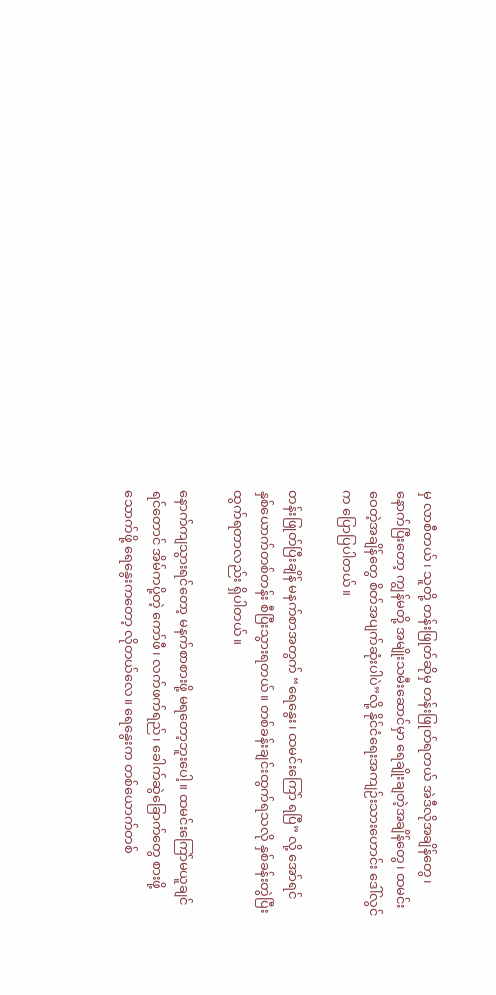မှ လာစီတယ်၊ သူတို့ တန်းဖြုတ်ဆိုမှ တန်းဖြုတ်ရတယ် အဲဒီလိုအချိန်တွေ၊ နောက်ပြီးတော့ ကျွန်မတို့ အမျိုးသမီးဆောင်မှာ ရေချိုးချတဲ့အချိန်တွေ၊ ထမင်းဝေတဲ့အချိန်တွေ စိတ်အပျက်ဆုံးပါပဲ”လို့ နိုင်ငံရေးအကျဉ်းသားဟောင်း ဒေါ်လွင်က ပြောပြပါတယ်။

တန်းဖြုတ်ပြီးချိန် မနက်စာအတွက် “ရေနွေး၊ ထမင်းကြော် ရပြီ” လို့ အော်ရင် နှစ်ယောက်တစ်တန်း စီပြီးသွားရတယ်။ တစ်ခန်းချင်းထွက်ရသလို နှစ်ခန်းတွဲပြီး ထွက်ရတာလည်း ရှိပါတယ်။

နောက်ကျသွားရင်တော့ မနက်စာစားဖို့ မရတော့ဘူးပေါ့။ ထမင်းကြော်မယူချင်ရင်တောင် အိမ်ကပို့တဲ့ ကော်ဖီ၊ လက်ဖက်ရည်၊ ခေါက်ဆွဲခြောက်တွေ စားဖို့သောက်ဖို့ ရေနွေးကတော့ လိုတယ်လေ။ ရေနွေးက တစ်ယောက်တစ်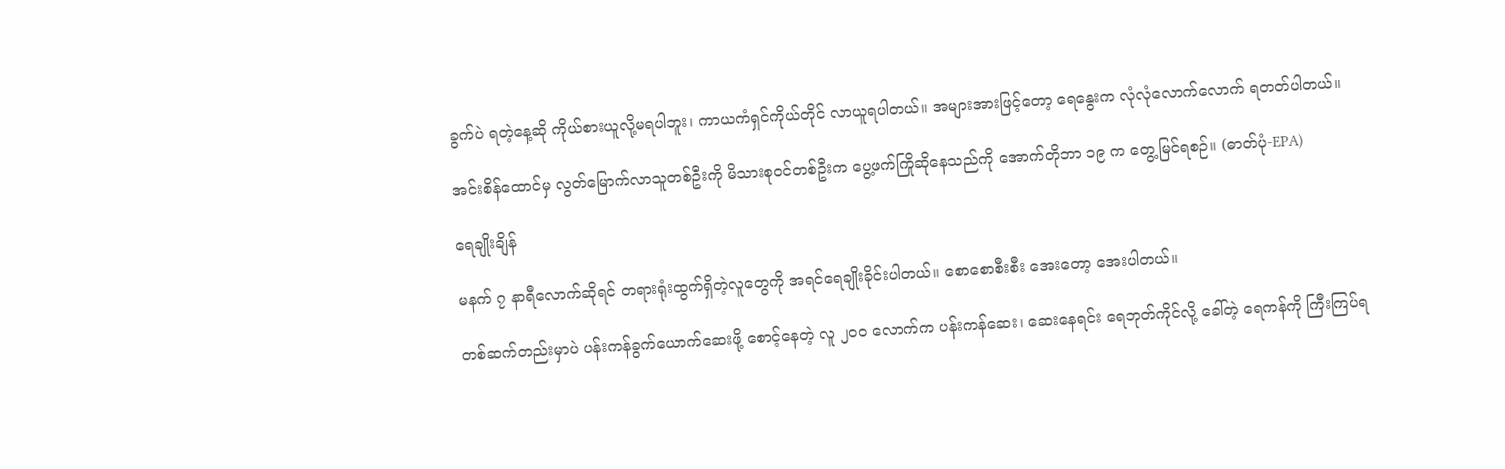ခွက်ပဲ ရတဲ့နေ့ဆို ကိုယ်စားယူလို့မရပါဘူး၊ ကာယကံရှင်ကိုယ်တိုင် လာယူရပါတယ်။ အများအားဖြင့်တော့ ရေနွေးက လုံလုံလောက်လောက် ရတတ်ပါတယ်။

အင်းစိန်ထောင်မှ လွတ်မြောက်လာသူတစ်ဦးကို မိသားစုဝင်တစ်ဦးက ပွေ့ဖက်ကြိုဆိုနေသည်ကို အောက်တိုဘာ ၁၉ က တွေ့မြင်ရစဉ်။ (ဓာတ်ပုံ-EPA)

ရေချိုးချိန်

မနက် ၇ နာရီလောက်ဆိုရင် တရားရုံးထွက်ရှိတဲ့လူတွေကို အရင်ရေချိုးခိုင်းပါတယ်။ စောစောစီးစီး အေးတော့ အေးပါတယ်။

တစ်ဆက်တည်းမှာပဲ ပန်းကန်ခွက်ယောက်ဆေးဖို့ စောင့်နေတဲ့ လူ ၂၀၀ လောက်က ပန်းကန်ဆေး၊ ဆေးနေရင်း ရေဘုတ်ကိုင်လို့ ခေါ်တဲ့ ရေကန်ကို ကြီးကြပ်ရ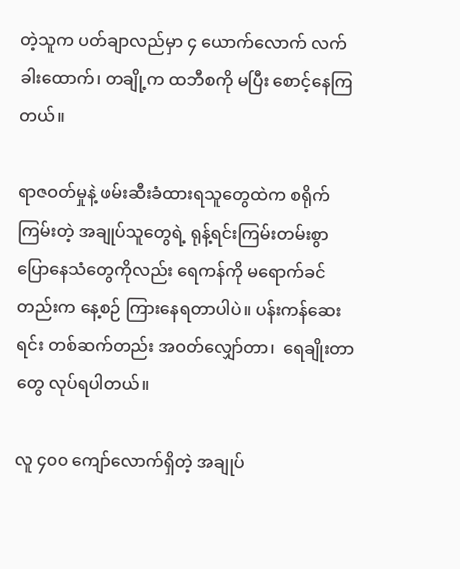တဲ့သူက ပတ်ချာလည်မှာ ၄ ယောက်လောက် လက်ခါးထောက်၊ တချို့က ထဘီစကို မပြီး စောင့်နေကြတယ်။

ရာဇဝတ်မှုနဲ့ ဖမ်းဆီးခံထားရသူတွေထဲက စရိုက်ကြမ်းတဲ့ အချုပ်သူတွေရဲ့ ရုန့်ရင်းကြမ်းတမ်းစွာပြောနေသံတွေကိုလည်း ရေကန်ကို မရောက်ခင်တည်းက နေ့စဉ် ကြားနေရတာပါပဲ။ ပန်းကန်ဆေးရင်း တစ်ဆက်တည်း အဝတ်လျှော်တာ၊  ရေချိုးတာတွေ လုပ်ရပါတယ်။

လူ ၄၀၀ ကျော်လောက်ရှိတဲ့ အချုပ်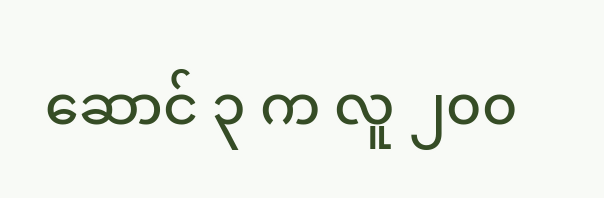ဆောင် ၃ က လူ ၂၀၀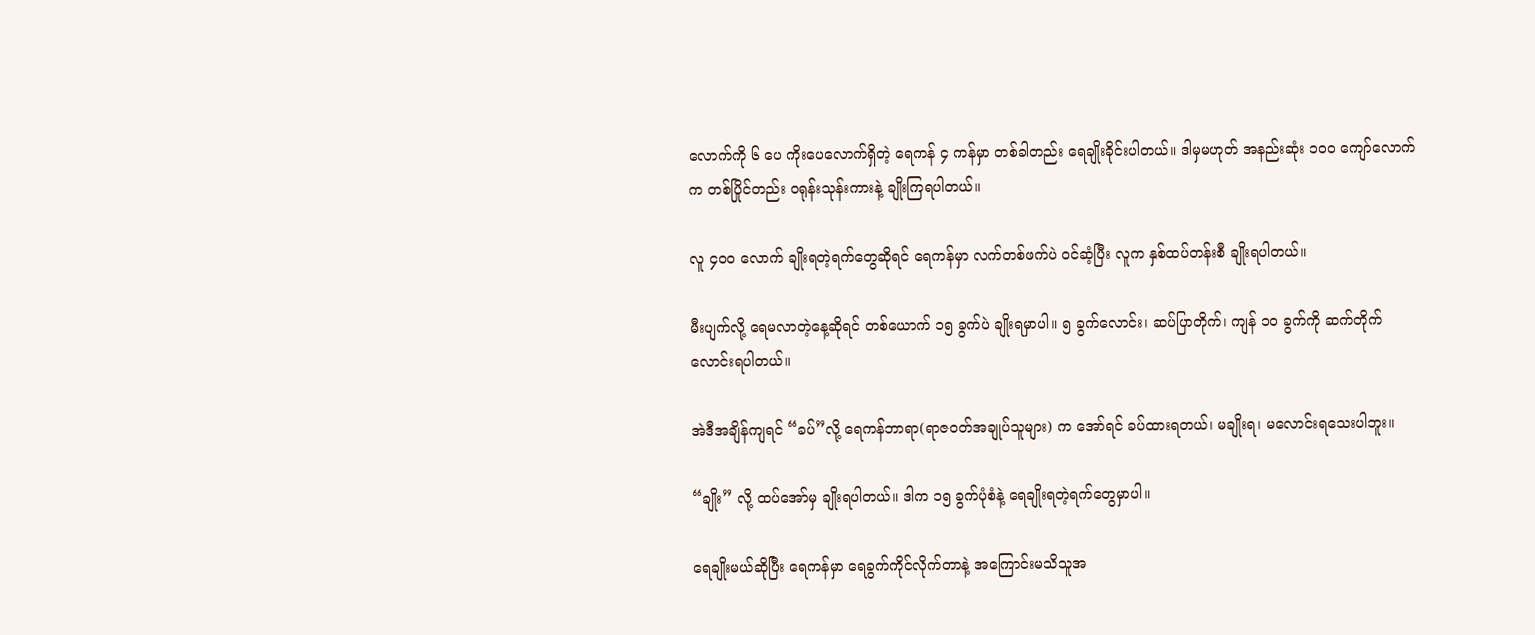လောက်ကို ၆ ပေ ကိုးပေလောက်ရှိတဲ့ ရေကန် ၄ ကန်မှာ တစ်ခါတည်း ရေချိုးခိုင်းပါတယ်။ ဒါမှမဟုတ် အနည်းဆုံး ၁၀၀ ကျော်လောက်က တစ်ပြိုင်တည်း ဝရုန်းသုန်းကားနဲ့ ချိုးကြရပါတယ်။

လူ ၄၀၀ လောက် ချိုးရတဲ့ရက်တွေဆိုရင် ရေကန်မှာ လက်တစ်ဖက်ပဲ ဝင်ဆံ့ပြီး လူက နှစ်ထပ်တန်းစီ ချိုးရပါတယ်။

မီးပျက်လို့ ရေမလာတဲ့နေ့ဆိုရင် တစ်ယောက် ၁၅ ခွက်ပဲ ချိုးရမှာပါ။ ၅ ခွက်လောင်း၊ ဆပ်ပြာတိုက်၊ ကျန် ၁၀ ခွက်ကို ဆက်တိုက်လောင်းရပါတယ်။

အဲဒီအချိန်ကျရင် “ခပ်”လို့ ရေကန်ဘာရာ(ရာဇဝတ်အချုပ်သူများ) က အော်ရင် ခပ်ထားရတယ်၊ မချိုးရ၊ မလောင်းရသေးပါဘူး။

“ချိုး” လို့ ထပ်အော်မှ ချိုးရပါတယ်။ ဒါက ၁၅ ခွက်ပုံစံနဲ့ ရေချိုးရတဲ့ရက်တွေမှာပါ။

ရေချိုးမယ်ဆိုပြီး ရေကန်မှာ ရေခွက်ကိုင်လိုက်တာနဲ့ အကြောင်းမသိသူအ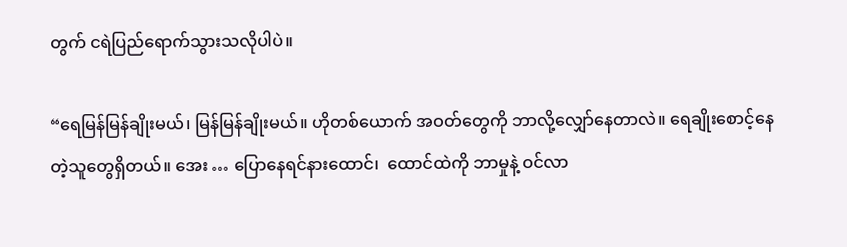တွက် ငရဲပြည်ရောက်သွားသလိုပါပဲ။

“ရေမြန်မြန်ချိုးမယ်၊ မြန်မြန်ချိုးမယ်။ ဟိုတစ်ယောက် အဝတ်တွေကို ဘာလို့လျှော်နေတာလဲ။ ရေချိုးစောင့်နေတဲ့သူတွေရှိတယ်။ အေး … ပြောနေရင်နားထောင်၊  ထောင်ထဲကို ဘာမှုနဲ့ ဝင်လာ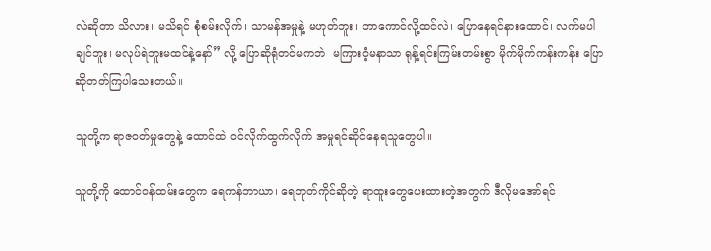လဲဆိုတာ သိလား၊ မသိရင် စုံစမ်းလိုက်၊ သာမန်အမှုနဲ့ မဟုတ်ဘူး၊ ဘာကောင်လို့ထင်လဲ၊ ပြောနေရင်နားထောင်၊ လက်မပါချင်ဘူး၊ မလုပ်ရဲဘူးမထင်နဲ့နော်” လို့ ပြောဆိုရုံတင်မကဘဲ  မကြားဝံ့မနာသာ ရုန့်ရင်းကြမ်းတမ်းစွာ မိုက်မိုက်ကန်းကန်း ပြောဆိုတတ်ကြပါသေးတယ်။

သူတို့က ရာဇဝတ်မှုတွေနဲ့ ထောင်ထဲ ဝင်လိုက်ထွက်လိုက် အမှုရင်ဆိုင်နေရသူတွေပါ။

သူတို့ကို ထောင်ဝန်ထမ်းတွေက ရေကန်ဘာယာ၊ ရေဘုတ်ကိုင်ဆိုတဲ့ ရာထူးတွေပေးထားတဲ့အတွက် ဒီလိုမအော်ရင်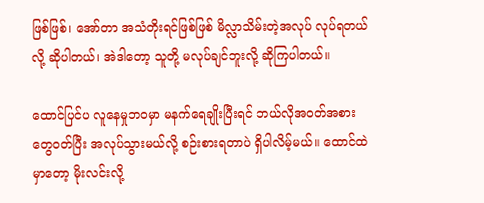ဖြစ်ဖြစ်၊ အော်တာ အသံတိုးရင်ဖြစ်ဖြစ် မိလ္လာသိမ်းတဲ့အလုပ် လုပ်ရတယ်လို့ ဆိုပါတယ်၊ အဲဒါတော့ သူတို့ မလုပ်ချင်ဘူးလို့ ဆိုကြပါတယ်။

ထောင်ပြင်ပ လူနေမှုဘဝမှာ မနက်ရေချိုးပြီးရင် ဘယ်လိုအဝတ်အစားတွေဝတ်ပြီး အလုပ်သွားမယ်လို့ စဉ်းစားရတာပဲ ရှိပါလိမ့်မယ်။ ထောင်ထဲမှာတော့ မိုးလင်းလို့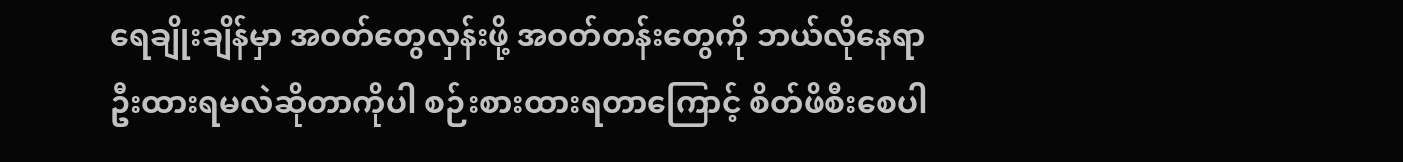ရေချိုးချိန်မှာ အဝတ်တွေလှန်းဖို့ အဝတ်တန်းတွေကို ဘယ်လိုနေရာဦးထားရမလဲဆိုတာကိုပါ စဉ်းစားထားရတာကြောင့် စိတ်ဖိစီးစေပါ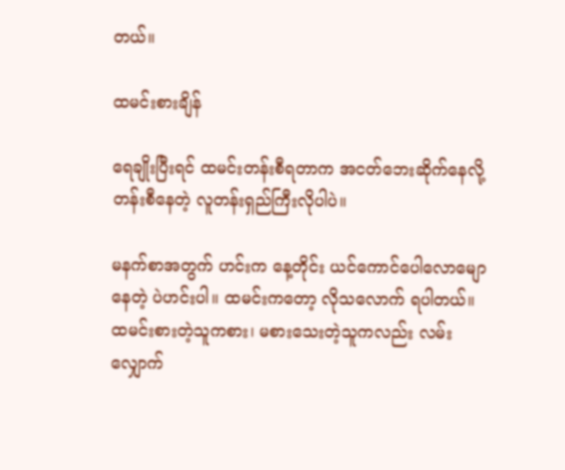တယ်။

ထမင်းစားချိန်

ရေချိုးပြီးရင် ထမင်းတန်းစီရတာက အငတ်ဘေးဆိုက်နေလို့ တန်းစီနေတဲ့ လူတန်းရှည်ကြီးလိုပါပဲ။

မနက်စာအတွက် ဟင်းက နေ့တိုင်း ယင်ကောင်ပေါလောမျောနေတဲ့ ပဲဟင်းပါ။ ထမင်းကတော့ လိုသလောက် ရပါတယ်။ ထမင်းစားတဲ့သူကစား၊ မစားသေးတဲ့သူကလည်း လမ်းလျှောက်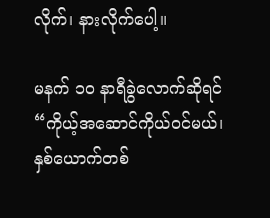လိုက်၊ နားလိုက်ပေါ့။

မနက် ၁၀ နာရီခွဲလောက်ဆိုရင် “ကိုယ့်အဆောင်ကိုယ်ဝင်မယ်၊ နှစ်ယောက်တစ်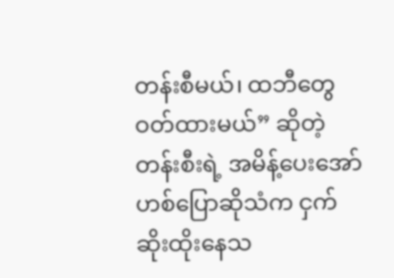တန်းစီမယ်၊ ထဘီတွေ ဝတ်ထားမယ်” ဆိုတဲ့ တန်းစီးရဲ့ အမိန့်ပေးအော်ဟစ်ပြောဆိုသံက ငှက်ဆိုးထိုးနေသ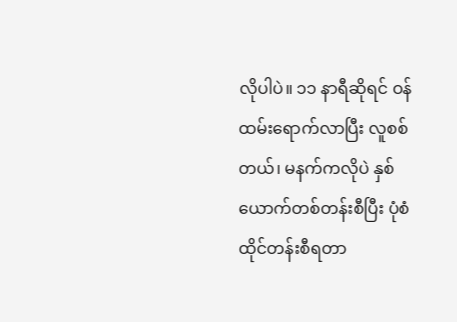လိုပါပဲ။ ၁၁ နာရီဆိုရင် ဝန်ထမ်းရောက်လာပြီး လူစစ်တယ်၊ မနက်ကလိုပဲ နှစ်ယောက်တစ်တန်းစီပြီး ပုံစံထိုင်တန်းစီရတာ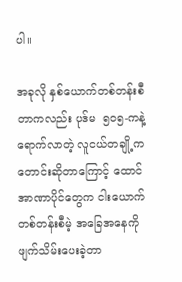ပါ။

အခုလို နှစ်ယောက်တစ်တန်းစီတာကလည်း ပုဒ်မ  ၅၀၅-ကနဲ့ ရောက်လာတဲ့ လူငယ်တချို့က တောင်းဆိုတာကြောင့် ထောင်အာဏာပိုင်တွေက ငါးယောက်တစ်တန်းစီမဲ့ အခြေအနေကို ဖျက်သိမ်းပေးခဲ့တာ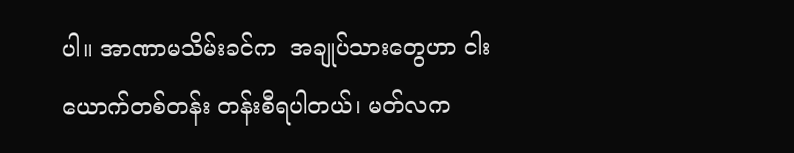ပါ။ အာဏာမသိမ်းခင်က  အချုပ်သားတွေဟာ ငါးယောက်တစ်တန်း တန်းစီရပါတယ်၊ မတ်လက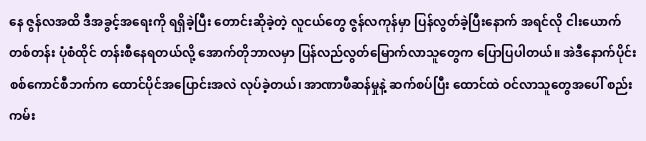နေ ဇွန်လအထိ ဒီအခွင့်အရေးကို ရရှိခဲ့ပြီး တောင်းဆိုခဲ့တဲ့ လူငယ်တွေ ဇွန်လကုန်မှာ ပြန်လွတ်ခဲ့ပြီးနောက် အရင်လို ငါးယောက်တစ်တန်း ပုံစံထိုင် တန်းစီနေရတယ်လို့ အောက်တိုဘာလမှာ ပြန်လည်လွတ်မြောက်လာသူတွေက ပြောပြပါတယ်။ အဲဒီနောက်ပိုင်း စစ်ကောင်စီဘက်က ထောင်ပိုင်အပြောင်းအလဲ လုပ်ခဲ့တယ်၊ အာဏာဖီဆန်မှုနဲ့ ဆက်စပ်ပြီး ထောင်ထဲ ဝင်လာသူတွေအပေါ် စည်းကမ်း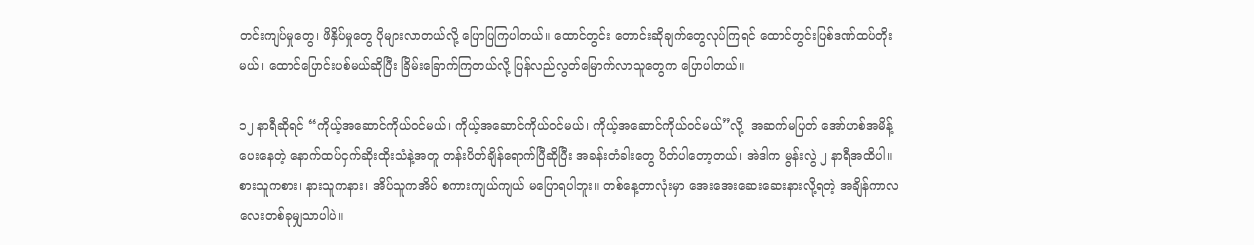တင်းကျပ်မှုတွေ၊ ဖိနှိပ်မှုတွေ ပိုများလာတယ်လို့ ပြောပြကြပါတယ်။ ထောင်တွင်း တောင်းဆိုချက်တွေလုပ်ကြရင် ထောင်တွင်းပြစ်ဒဏ်ထပ်တိုးမယ်၊ ထောင်ပြောင်းပစ်မယ်ဆိုပြီး ခြိမ်းခြောက်ကြတယ်လို့ ပြန်လည်လွတ်မြောက်လာသူတွေက ပြောပါတယ်။

၁၂ နာရီဆိုရင် “ကိုယ့်အဆောင်ကိုယ်ဝင်မယ်၊ ကိုယ့်အဆောင်ကိုယ်ဝင်မယ်၊ ကိုယ့်အဆောင်ကိုယ်ဝင်မယ်”လို့  အဆက်မပြတ် အော်ဟစ်အမိန့်ပေးနေတဲ့ နောက်ထပ်ငှက်ဆိုးထိုးသံနဲ့အတူ တန်းပိတ်ချိန်ရောက်ပြီဆိုပြီး အခန်းတံခါးတွေ ပိတ်ပါတော့တယ်၊ အဲဒါက မွန်းလွဲ ၂ နာရီအထိပါ။ စားသူကစား၊ နားသူကနား၊ အိပ်သူကအိပ် စကားကျယ်ကျယ် မပြောရပါဘူး။ တစ်နေ့တာလုံးမှာ အေးအေးဆေးဆေးနားလို့ရတဲ့ အချိန်ကာလလေးတစ်ခုမျှသာပါပဲ။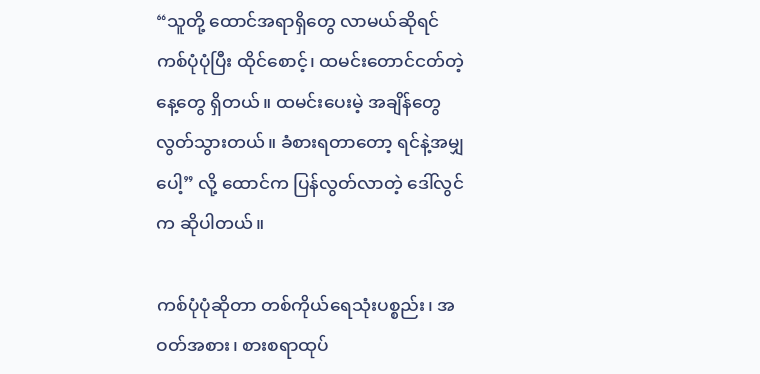“သူတို့ ထောင်အရာရှိတွေ လာမယ်ဆိုရင် ကစ်ပုံပုံပြီး ထိုင်စောင့်၊ ထမင်းတောင်ငတ်တဲ့နေ့တွေ ရှိတယ်။ ထမင်းပေးမဲ့ အချိန်တွေ လွတ်သွားတယ်။ ခံစားရတာတော့ ရင်နဲ့အမျှပေါ့” လို့ ထောင်က ပြန်လွတ်လာတဲ့ ဒေါ်လွင်က ဆိုပါတယ်။

ကစ်ပုံပုံဆိုတာ တစ်ကိုယ်ရေသုံးပစ္စည်း၊ အဝတ်အစား၊ စားစရာထုပ်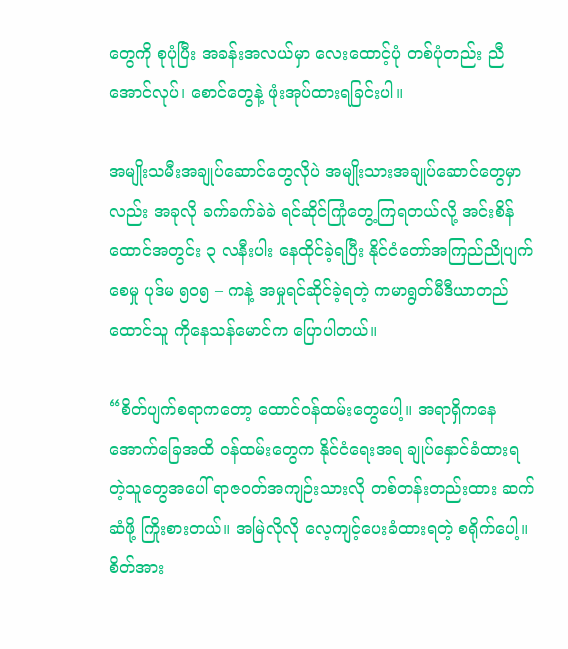တွေကို စုပုံပြီး အခန်းအလယ်မှာ လေးထောင့်ပုံ တစ်ပုံတည်း ညီအောင်လုပ်၊ စောင်တွေနဲ့ ဖုံးအုပ်ထားရခြင်းပါ။

အမျိုးသမီးအချုပ်ဆောင်တွေလိုပဲ အမျိုးသားအချုပ်ဆောင်တွေမှာလည်း အခုလို ခက်ခက်ခဲခဲ ရင်ဆိုင်ကြုံတွေ့ကြရတယ်လို့ အင်းစိန်ထောင်အတွင်း ၃ လနီးပါး နေထိုင်ခဲ့ရပြီး နိုင်ငံတော်အကြည်ညိုပျက်စေမှု ပုဒ်မ ၅၀၅ – ကနဲ့ အမှုရင်ဆိုင်ခဲ့ရတဲ့ ကမာရွတ်မီဒီယာတည်ထောင်သူ ကိုနေသန်မောင်က ပြောပါတယ်။

“စိတ်ပျက်စရာကတော့ ထောင်ဝန်ထမ်းတွေပေါ့။ အရာရှိကနေ အောက်ခြေအထိ ဝန်ထမ်းတွေက နိုင်ငံရေးအရ ချုပ်နှောင်ခံထားရတဲ့သူတွေအပေါ် ရာဇဝတ်အကျဉ်းသားလို တစ်တန်းတည်းထား ဆက်ဆံဖို့ ကြိုးစားတယ်။ အမြဲလိုလို လေ့ကျင့်ပေးခံထားရတဲ့ စရိုက်ပေါ့။ စိတ်အား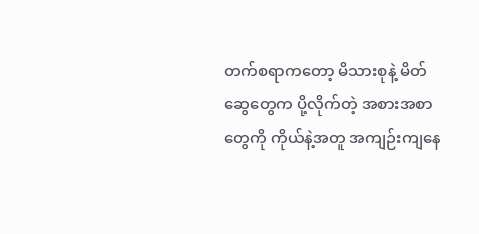တက်စရာကတော့ မိသားစုနဲ့ မိတ်ဆွေတွေက ပို့လိုက်တဲ့ အစားအစာတွေကို ကိုယ်နဲ့အတူ အကျဉ်းကျနေ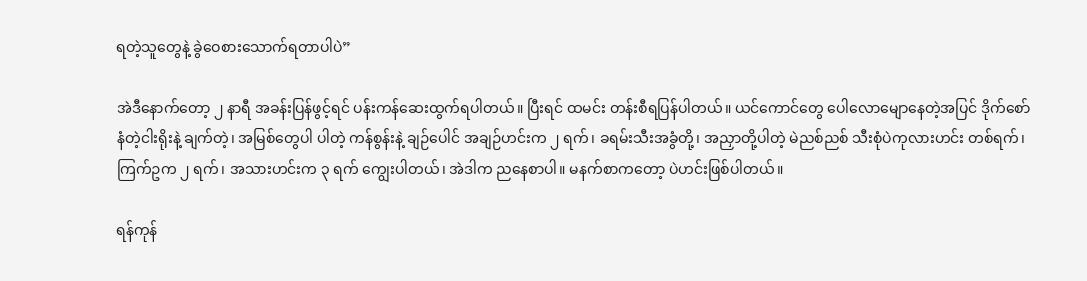ရတဲ့သူတွေနဲ့ ခွဲဝေစားသောက်ရတာပါပဲ”

အဲဒီနောက်တော့ ၂ နာရီ အခန်းပြန်ဖွင့်ရင် ပန်းကန်ဆေးထွက်ရပါတယ်။ ပြီးရင် ထမင်း တန်းစီရပြန်ပါတယ်။ ယင်ကောင်တွေ ပေါလောမျောနေတဲ့အပြင် ဒိုက်စော်နံတဲ့ငါးရိုးနဲ့ ချက်တဲ့၊ အမြစ်တွေပါ ပါတဲ့ ကန်စွန်းနဲ့ ချဉ်ပေါင် အချဉ်ဟင်းက ၂ ရက်၊ ခရမ်းသီးအခွံတို့၊ အညှာတို့ပါတဲ့ မဲညစ်ညစ် သီးစုံပဲကုလားဟင်း တစ်ရက်၊ ကြက်ဥက ၂ ရက်၊ အသားဟင်းက ၃ ရက် ကျွေးပါတယ်၊ အဲဒါက ညနေစာပါ။ မနက်စာကတော့ ပဲဟင်းဖြစ်ပါတယ်။

ရန်ကုန်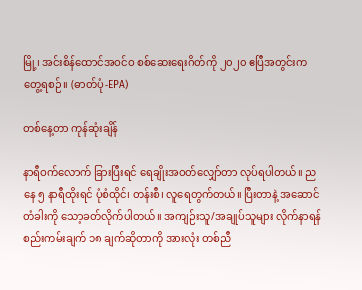မြို့၊ အင်းစိန်ထောင်အဝင်ဝ စစ်ဆေးရေးဂိတ်ကို ၂၀၂၀ ဧပြီအတွင်းက တွေ့ရစဉ်။ (ဓာတ်ပုံ-EPA)

တစ်နေ့တာ ကုန်ဆုံးချိန်

နာရီဝက်လောက် ခြားပြီးရင် ရေချိုးအဝတ်လျှော်တာ လုပ်ရပါတယ်။ ညနေ ၅ နာရီထိုးရင် ပုံစံထိုင်၊ တန်းစီ၊ လူရေတွက်တယ်။ ပြီးတာနဲ့ အဆောင်တံခါးကို သော့ခတ်လိုက်ပါတယ်။ အကျဉ်းသူ/အချုပ်သူများ လိုက်နာရန် စည်းကမ်းချက် ၁၈ ချက်ဆိုတာကို အားလုံး တစ်ညီ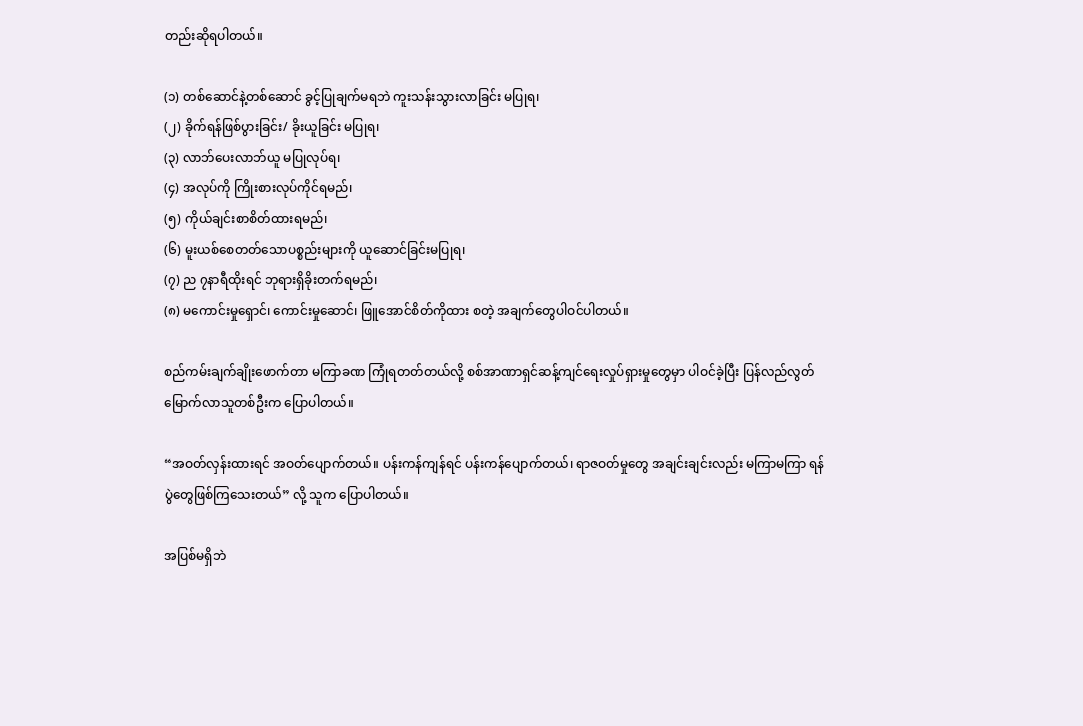တည်းဆိုရပါတယ်။

(၁) တစ်ဆောင်နဲ့တစ်ဆောင် ခွင့်ပြုချက်မရဘဲ ကူးသန်းသွားလာခြင်း မပြုရ၊
(၂) ခိုက်ရန်ဖြစ်ပွားခြင်း/ ခိုးယူခြင်း မပြုရ၊
(၃) လာဘ်ပေးလာဘ်ယူ မပြုလုပ်ရ၊
(၄) အလုပ်ကို ကြိုးစားလုပ်ကိုင်ရမည်၊
(၅) ကိုယ်ချင်းစာစိတ်ထားရမည်၊
(၆) မူးယစ်စေတတ်သောပစ္စည်းများကို ယူဆောင်ခြင်းမပြုရ၊
(၇) ည ၇နာရီထိုးရင် ဘုရားရှိခိုးတက်ရမည်၊
(၈) မကောင်းမှုရှောင်၊ ကောင်းမှုဆောင်၊ ဖြူအောင်စိတ်ကိုထား စတဲ့ အချက်တွေပါဝင်ပါတယ်။

စည်ကမ်းချက်ချိုးဖောက်တာ မကြာခဏ ကြုံရတတ်တယ်လို့ စစ်အာဏာရှင်ဆန့်ကျင်ရေးလှုပ်ရှားမှုတွေမှာ ပါဝင်ခဲ့ပြီး ပြန်လည်လွတ်မြောက်လာသူတစ်ဦးက ပြောပါတယ်။

“အဝတ်လှန်းထားရင် အဝတ်ပျောက်တယ်။ ပန်းကန်ကျန်ရင် ပန်းကန်ပျောက်တယ်၊ ရာဇဝတ်မှုတွေ အချင်းချင်းလည်း မကြာမကြာ ရန်ပွဲတွေဖြစ်ကြသေးတယ်” လို့ သူက ပြောပါတယ်။

အပြစ်မရှိဘဲ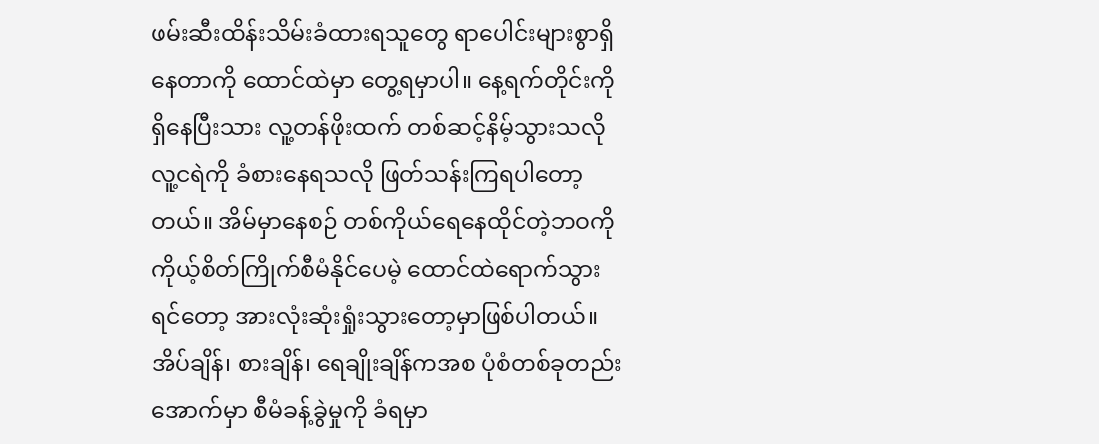ဖမ်းဆီးထိန်းသိမ်းခံထားရသူတွေ ရာပေါင်းများစွာရှိနေတာကို ထောင်ထဲမှာ တွေ့ရမှာပါ။ နေ့ရက်တိုင်းကို ရှိနေပြီးသား လူ့တန်ဖိုးထက် တစ်ဆင့်နိမ့်သွားသလို လူ့ငရဲကို ခံစားနေရသလို ဖြတ်သန်းကြရပါတော့တယ်။ အိမ်မှာနေစဉ် တစ်ကိုယ်ရေနေထိုင်တဲ့ဘဝကို ကိုယ့်စိတ်ကြိုက်စီမံနိုင်ပေမဲ့ ထောင်ထဲရောက်သွားရင်တော့ အားလုံးဆုံးရှုံးသွားတော့မှာဖြစ်ပါတယ်။ အိပ်ချိန်၊ စားချိန်၊ ရေချိုးချိန်ကအစ ပုံစံတစ်ခုတည်းအောက်မှာ စီမံခန့်ခွဲမှုကို ခံရမှာ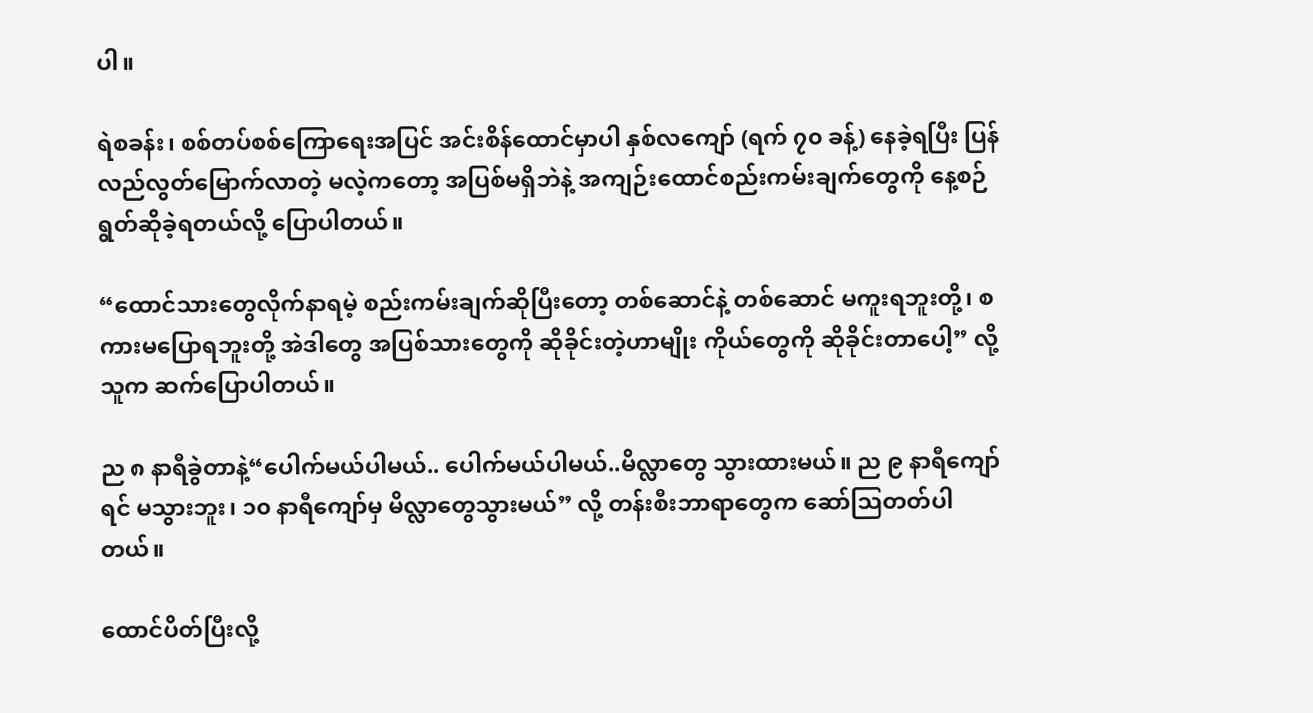ပါ။

ရဲစခန်း၊ စစ်တပ်စစ်ကြောရေးအပြင် အင်းစိန်ထောင်မှာပါ နှစ်လကျော် (ရက် ၇၀ ခန့်) နေခဲ့ရပြီး ပြန်လည်လွတ်မြောက်လာတဲ့ မလဲ့ကတော့ အပြစ်မရှိဘဲနဲ့ အကျဉ်းထောင်စည်းကမ်းချက်တွေကို နေ့စဉ် ရွတ်ဆိုခဲ့ရတယ်လို့ ပြောပါတယ်။

“ထောင်သားတွေလိုက်နာရမဲ့ စည်းကမ်းချက်ဆိုပြီးတော့ တစ်ဆောင်နဲ့ တစ်ဆောင် မကူးရဘူးတို့၊ စကားမပြောရဘူးတို့ အဲဒါတွေ အပြစ်သားတွေကို ဆိုခိုင်းတဲ့ဟာမျိုး ကိုယ်တွေကို ဆိုခိုင်းတာပေါ့” လို့ သူက ဆက်ပြောပါတယ်။

ည ၈ နာရီခွဲတာနဲ့“ပေါက်မယ်ပါမယ်.. ပေါက်မယ်ပါမယ်..မိလ္လာတွေ သွားထားမယ်။ ည ၉ နာရီကျော်ရင် မသွားဘူး၊ ၁၀ နာရီကျော်မှ မိလ္လာတွေသွားမယ်” လို့ တန်းစီးဘာရာတွေက ဆော်သြတတ်ပါတယ်။

ထောင်ပိတ်ပြီးလို့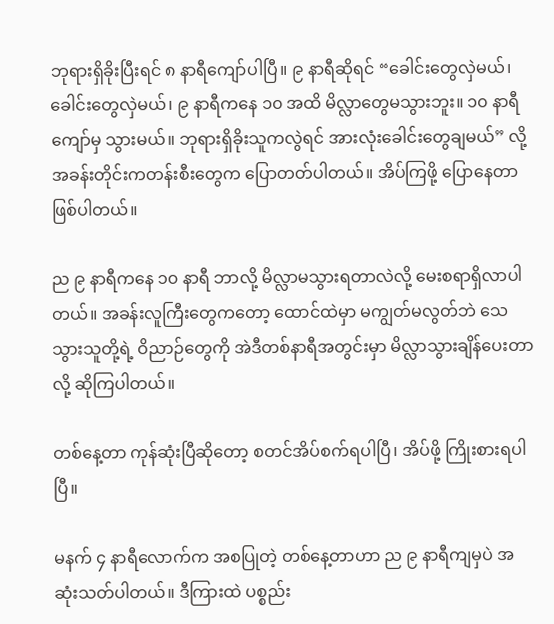ဘုရားရှိခိုးပြီးရင် ၈ နာရီကျော်ပါပြီ။ ၉ နာရီဆိုရင် “ခေါင်းတွေလှဲမယ်၊ ခေါင်းတွေလှဲမယ်၊ ၉ နာရီကနေ ၁၀ အထိ မိလ္လာတွေမသွားဘူး။ ၁၀ နာရီကျော်မှ သွားမယ်။ ဘုရားရှိခိုးသူကလွဲရင် အားလုံးခေါင်းတွေချမယ်” လို့  အခန်းတိုင်းကတန်းစီးတွေက ပြောတတ်ပါတယ်။ အိပ်ကြဖို့ ပြောနေတာ ဖြစ်ပါတယ်။

ည ၉ နာရီကနေ ၁၀ နာရီ ဘာလို့ မိလ္လာမသွားရတာလဲလို့ မေးစရာရှိလာပါတယ်။ အခန်းလူကြီးတွေကတော့ ထောင်ထဲမှာ မကျွတ်မလွတ်ဘဲ သေသွားသူတို့ရဲ့ ဝိညာဉ်တွေကို အဲဒီတစ်နာရီအတွင်းမှာ မိလ္လာသွားချိန်ပေးတာလို့ ဆိုကြပါတယ်။

တစ်နေ့တာ ကုန်ဆုံးပြီဆိုတော့ စတင်အိပ်စက်ရပါပြီ၊ အိပ်ဖို့ ကြိုးစားရပါပြီ။

မနက် ၄ နာရီလောက်က အစပြုတဲ့ တစ်နေ့တာဟာ ည ၉ နာရီကျမှပဲ အဆုံးသတ်ပါတယ်။ ဒီကြားထဲ ပစ္စည်း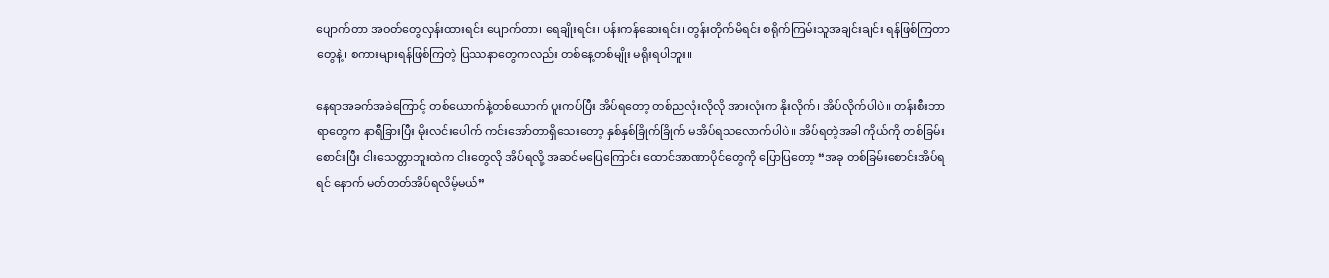ပျောက်တာ အဝတ်တွေလှန်းထားရင်း ပျောက်တာ၊ ရေချိုးရင်း၊ ပန်းကန်ဆေးရင်း၊ တွန်းတိုက်မိရင်း စရိုက်ကြမ်းသူအချင်းချင်း ရန်ဖြစ်ကြတာတွေနဲ့၊ စကားများရန်ဖြစ်ကြတဲ့ ပြဿနာတွေကလည်း တစ်နေ့တစ်မျိုး မရိုးရပါဘူး။

နေရာအခက်အခဲကြောင့် တစ်ယောက်နဲ့တစ်ယောက် ပူးကပ်ပြီး အိပ်ရတော့ တစ်ညလုံးလိုလို အားလုံးက နိုးလိုက်၊ အိပ်လိုက်ပါပဲ။ တန်းစီးဘာရာတွေက နာရီခြားပြီး မိုးလင်းပေါက် ကင်းအော်တာရှိသေးတော့ နှစ်နှစ်ခြိုက်ခြိုက် မအိပ်ရသလောက်ပါပဲ။ အိပ်ရတဲ့အခါ ကိုယ်ကို တစ်ခြမ်းစောင်းပြီး ငါးသေတ္တာဘူးထဲက ငါးတွေလို အိပ်ရလို့ အဆင်မပြေကြောင်း ထောင်အာဏာပိုင်တွေကို ပြောပြတော့ “အခု တစ်ခြမ်းစောင်းအိပ်ရရင်‌ နောက် မတ်တတ်အိပ်ရလိမ့်မယ်”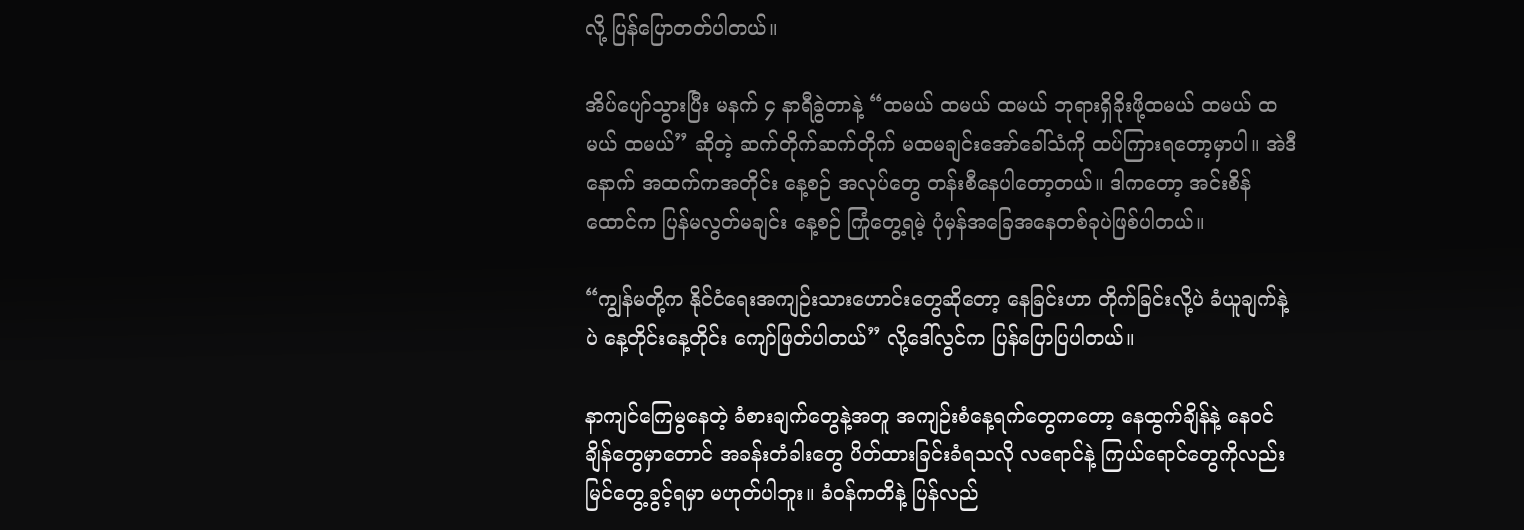လို့ ပြန်ပြောတတ်ပါတယ်။

အိပ်ပျော်သွားပြီး မနက် ၄ နာရီခွဲတာနဲ့ “ထမယ် ထမယ် ထမယ် ဘုရားရှိခိုးဖို့ထမယ် ထမယ် ထမယ် ထမယ်” ဆိုတဲ့ ဆက်တိုက်ဆက်တိုက် မထမချင်းအော်ခေါ်သံကို ထပ်ကြားရတော့မှာပါ။ အဲဒီနောက် အထက်ကအတိုင်း နေ့စဉ် အလုပ်တွေ တန်းစီနေပါတော့တယ်။ ဒါကတော့ အင်းစိန်ထောင်က ပြန်မလွတ်မချင်း နေ့စဉ် ကြုံတွေ့ရမဲ့ ပုံမှန်အခြေအနေတစ်ခုပဲဖြစ်ပါတယ်။

“ကျွန်မတို့က နိုင်ငံရေးအကျဉ်းသားဟောင်းတွေဆိုတော့ နေခြင်းဟာ တိုက်ခြင်းလို့ပဲ ခံယူချက်နဲ့ပဲ နေ့တိုင်းနေ့တိုင်း ကျော်ဖြတ်ပါတယ်” လို့ဒေါ်လွင်က ပြန်ပြောပြပါတယ်။

နာကျင်ကြေမွနေတဲ့ ခံစားချက်တွေနဲ့အတူ အကျဉ်းစံနေ့ရက်တွေကတော့ နေထွက်ချိန်နဲ့ နေဝင်ချိန်တွေမှာတောင် အခန်းတံခါးတွေ ပိတ်ထားခြင်းခံရသလို လရောင်နဲ့ ကြယ်ရောင်တွေကိုလည်း မြင်တွေ့ခွင့်ရမှာ မဟုတ်ပါဘူး။ ခံဝန်ကတိနဲ့ ပြန်လည်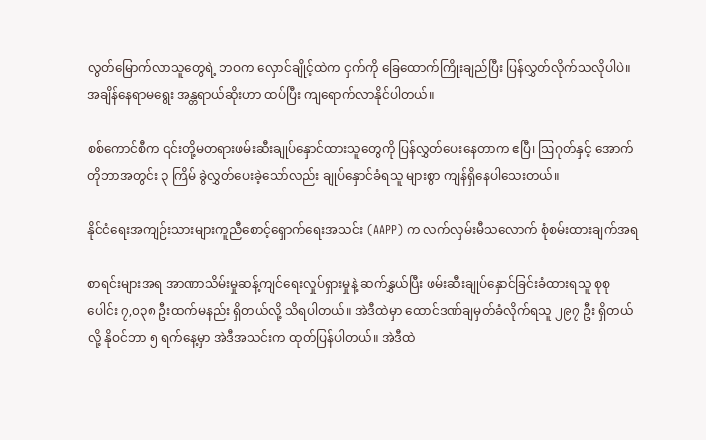လွတ်မြောက်လာသူတွေရဲ့ ဘဝက လှောင်ချိုင့်ထဲက ငှက်ကို ခြေထောက်ကြိုးချည်ပြီး ပြန်လွှတ်လိုက်သလိုပါပဲ။ အချိန်နေရာမရွေး အန္တရာယ်ဆိုးဟာ ထပ်ပြီး ကျရောက်လာနိုင်ပါတယ်။

စစ်ကောင်စီက ၎င်းတို့မတရားဖမ်းဆီးချုပ်နှောင်ထားသူတွေကို ပြန်လွှတ်ပေးနေတာက ဧပြီ၊ ဩဂုတ်နှင့် အောက်တိုဘာအတွင်း ၃ ကြိမ် ခွဲလွှတ်ပေးခဲ့သော်လည်း ချုပ်နှောင်ခံရသူ များစွာ ကျန်ရှိနေပါသေးတယ်။

နိုင်ငံရေးအကျဉ်းသားများကူညီစောင့်ရှောက်ရေးအသင်း (AAPP) က လက်လှမ်းမီသလောက် စုံစမ်းထားချက်အရ

စာရင်းများအရ အာဏာသိမ်းမှုဆန့်ကျင်ရေးလှုပ်ရှားမှုနဲ့ ဆက်နွှယ်ပြီး ဖမ်းဆီးချုပ်နှောင်ခြင်းခံထားရသူ စုစုပေါင်း ၇,၀၃၈ ဦးထက်မနည်း ရှိတယ်လို့ သိရပါတယ်။ အဲဒီထဲမှာ ထောင်ဒဏ်ချမှတ်ခံလိုက်ရသူ ၂၉၇ ဦး ရှိတယ်လို့ နိုဝင်ဘာ ၅ ရက်နေ့မှာ အဲဒီအသင်းက ထုတ်ပြန်ပါတယ်။ အဲဒီထဲ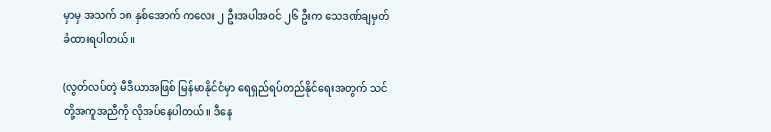မှာမှ အသက် ၁၈ နှစ်အောက် ကလေး ၂ ဦးအပါအဝင် ၂၆ ဦးက သေဒဏ်ချမှတ်ခံထားရပါတယ်။

(လွတ်လပ်တဲ့ မီဒီယာအဖြစ် မြန်မာနိုင်ငံမှာ ရေရှည်ရပ်တည်နိုင်ရေးအတွက် သင်တို့အကူအညီကို လိုအပ်နေပါတယ်။ ဒီနေ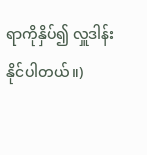ရာကိုနှိပ်၍ လှူဒါန်းနိုင်ပါတယ်။)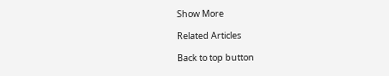Show More

Related Articles

Back to top button